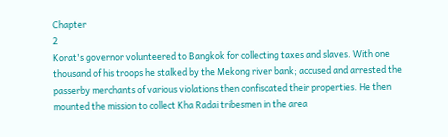Chapter
2
Korat's governor volunteered to Bangkok for collecting taxes and slaves. With one thousand of his troops he stalked by the Mekong river bank; accused and arrested the passerby merchants of various violations then confiscated their properties. He then mounted the mission to collect Kha Radai tribesmen in the area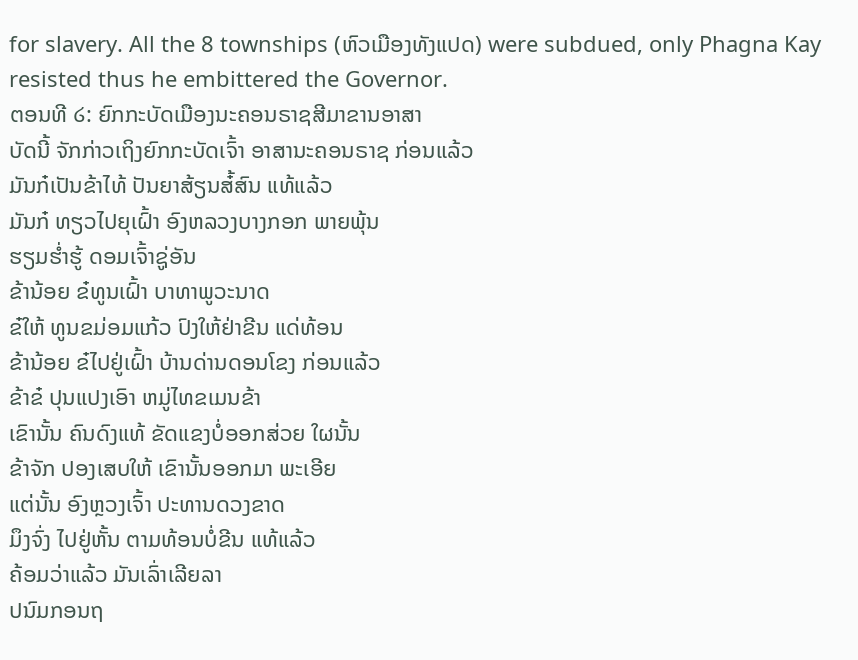for slavery. All the 8 townships (ຫົວເມືອງທັງແປດ) were subdued, only Phagna Kay resisted thus he embittered the Governor.
ຕອນທີ ໒: ຍົກກະບັດເມືອງນະຄອນຣາຊສີມາຂານອາສາ
ບັດນີ້ ຈັກກ່າວເຖິງຍົກກະບັດເຈົ້າ ອາສານະຄອນຣາຊ ກ່ອນແລ້ວ
ມັນກ໋ເປັນຂ້າໄທ້ ປັນຍາສ້ຽນສ໋້ສົນ ແທ້ແລ້ວ
ມັນກ໋ ທຽວໄປຍຸເຝົ້າ ອົງຫລວງບາງກອກ ພາຍພຸ້ນ
ຮຽມຮ່ຳຮູ້ ດອມເຈົ້າຊູ່ອັນ
ຂ້ານ້ອຍ ຂ໋ທູນເຝົ້າ ບາທາພູວະນາດ
ຂ໋ໃຫ້ ທູນຂມ່ອມແກ້ວ ປົງໃຫ້ຢ່າຂີນ ແດ່ທ້ອນ
ຂ້ານ້ອຍ ຂ໋ໄປຢູ່ເຝົ້າ ບ້ານດ່ານດອນໂຂງ ກ່ອນແລ້ວ
ຂ້າຂ໋ ປຸນແປງເອົາ ຫມູ່ໄທຂເມນຂ້າ
ເຂົານັ້ນ ຄົນດົງແທ້ ຂັດແຂງບໍ່ອອກສ່ວຍ ໃຜນັ້ນ
ຂ້າຈັກ ປອງເສບໃຫ້ ເຂົານັ້ນອອກມາ ພະເອີຍ
ແຕ່ນັ້ນ ອົງຫຼວງເຈົ້າ ປະທານດວງຂາດ
ມຶງຈົ່ງ ໄປຢູ່ຫັ້ນ ຕາມທ້ອນບໍ່ຂີນ ແທ້ແລ້ວ
ຄ້ອມວ່າແລ້ວ ມັນເລົ່າເລີຍລາ
ປນົມກອນຖ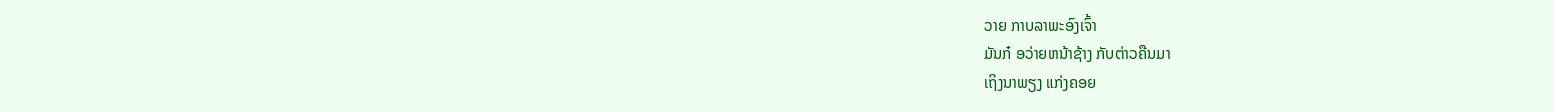ວາຍ ກາບລາພະອົງເຈົ້າ
ມັນກ໋ ອວ່າຍຫນ້າຊ້າງ ກັບຕ່າວຄືນມາ
ເຖິງນາພຽງ ແກ່ງຄອຍ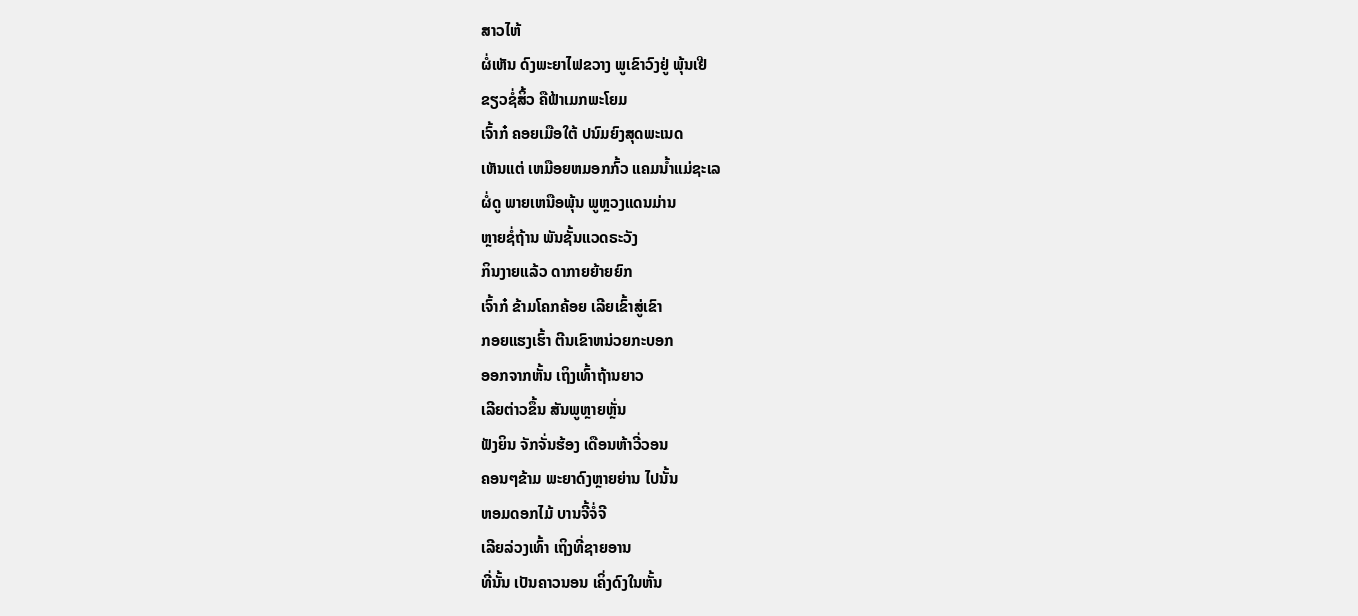ສາວໄຫ້
ຜໍ່ເຫັນ ດົງພະຍາໄຟຂວາງ ພູເຂົາວົງຢູ່ ພຸ້ນເຢີ
ຂຽວຊໍ່ສິ້ວ ຄືຟ້າເມກພະໂຍມ
ເຈົ້າກ໋ ຄອຍເມືອໃຕ້ ປນົມຍົງສຸດພະເນດ
ເຫັນແຕ່ ເຫມືອຍຫມອກກົ້ວ ແຄມນ້ຳແມ່ຊະເລ
ຜໍ່ດູ ພາຍເຫນືອພຸ້ນ ພູຫຼວງແດນມ່ານ
ຫຼາຍຊໍ່ຖ້ານ ພັນຊັ້ນແວດຣະວັງ
ກິນງາຍແລ້ວ ດາກາຍຍ້າຍຍົກ
ເຈົ້າກ໋ ຂ້າມໂຄກຄ້ອຍ ເລີຍເຂົ້າສູ່ເຂົາ
ກອຍແຮງເຮົ້າ ຕີນເຂົາຫນ່ວຍກະບອກ
ອອກຈາກຫັ້ນ ເຖິງເທົ້າຖ້ານຍາວ
ເລີຍຕ່າວຂຶ້ນ ສັນພູຫຼາຍຫຼັ່ນ
ຟັງຍິນ ຈັກຈັ່ນຮ້ອງ ເດືອນຫ້າວີ່ວອນ
ຄອນໆຂ້າມ ພະຍາດົງຫຼາຍຍ່ານ ໄປນັ້ນ
ຫອມດອກໄມ້ ບານຈີ້ຈໍ່ຈີ
ເລີຍລ່ວງເທົ້າ ເຖິງທີ່ຊາຍອານ
ທີ່ນັ້ນ ເປັນຄາວນອນ ເຄິ່ງດົງໃນຫັ້ນ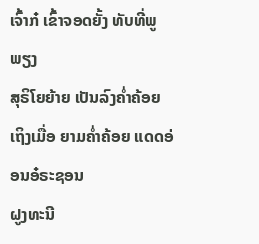ເຈົ້າກ໋ ເຂົ້າຈອດຍັ້ງ ທັບທີ່ພູພຽງ
ສຸຣິໂຍຍ້າຍ ເປັນລົງຄ່ຳຄ້ອຍ
ເຖິງເມື່ອ ຍາມຄ່ຳຄ້ອຍ ແດດອ່ອນອ໋ຣະຊອນ
ຝູງທະນີ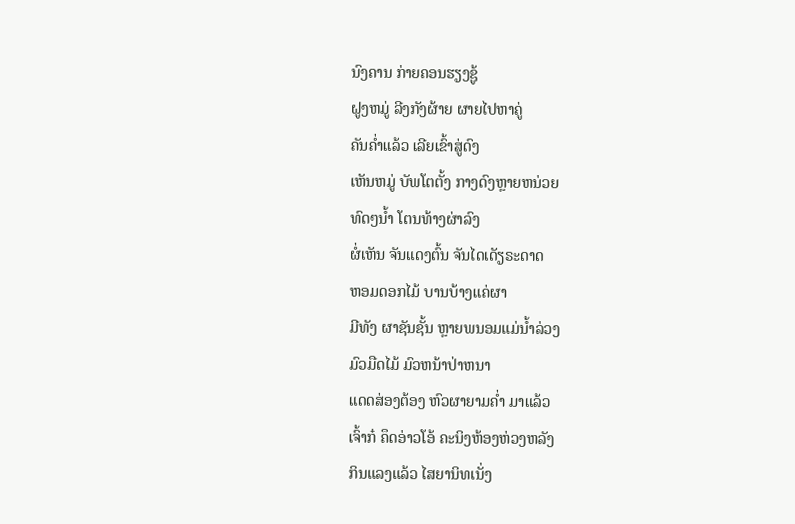ນົງຄານ ກ່າຍຄອນຮຽງຊູ້
ຝູງຫມູ່ ລີງກັງຜ້າຍ ຜາຍໄປຫາຄູ່
ຄັນຄ່ຳແລ້ວ ເລີຍເຂົ້າສູ່ດົງ
ເຫັນຫມູ່ ບັພໂຕຕັ້ງ ກາງດົງຫຼາຍຫນ່ວຍ
ທົດໆນ້ຳ ໂຕນທ້າງຜ່າລົງ
ຜໍ່ເຫັນ ຈັນແດງຕົ້ນ ຈັນໄດເດັຽຣະດາດ
ຫອມດອກໄມ້ ບານບ້າງແຄ່ຜາ
ມີທັງ ຜາຊັນຊັ້ນ ຫຼາຍພນອມແມ່ນ້ຳລ່ວງ
ມົວມືດໄມ້ ມົວຫນ້າປ່າຫນາ
ແດດສ່ອງຕ້ອງ ຫົວຜາຍາມຄ່ຳ ມາແລ້ວ
ເຈົ້າກ໋ ຄຶດອ່າວໂອ້ ຄະນິງຫ້ອງຫ່ວງຫລັງ
ກິນແລງແລ້ວ ໄສຍານິທເນັ່ງ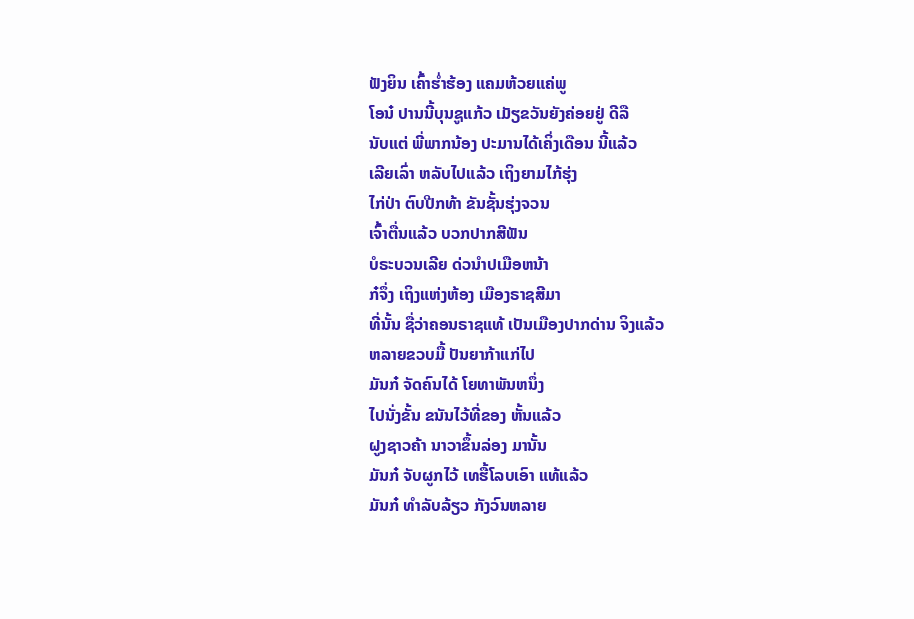ຟັງຍິນ ເຄົ້າຮ່ຳຮ້ອງ ແຄມຫ້ວຍແຄ່ພູ
ໂອນ໋ ປານນີ້ບຸນຊູແກ້ວ ເມັຽຂວັນຍັງຄ່ອຍຢູ່ ດີລື
ນັບແຕ່ ພີ່ພາກນ້ອງ ປະມານໄດ້ເຄິ່ງເດືອນ ນີ້ແລ້ວ
ເລີຍເລົ່າ ຫລັບໄປແລ້ວ ເຖິງຍາມໄກ້ຮຸ່ງ
ໄກ່ປ່າ ຕົບປີກທ້າ ຂັນຊັ້ນຮຸ່ງຈວນ
ເຈົ້າຕື່ນແລ້ວ ບວກປາກສີຟັນ
ບໍຣະບວນເລີຍ ດ່ວນຳປເມືອຫນ້າ
ກ໋ຈຶ່ງ ເຖິງແຫ່ງຫ້ອງ ເມືອງຣາຊສີມາ
ທີ່ນັ້ນ ຊື່ວ່າຄອນຣາຊແທ້ ເປັນເມືອງປາກດ່ານ ຈິງແລ້ວ
ຫລາຍຂວບມື້ ປັນຍາກ້າແກ່ໄປ
ມັນກ໋ ຈັດຄົນໄດ້ ໂຍທາພັນຫນຶ່ງ
ໄປນັ່ງຂັ້ນ ຂນັນໄວ້ທີ່ຂອງ ຫັ້ນແລ້ວ
ຝູງຊາວຄ້າ ນາວາຂຶ້ນລ່ອງ ມານັ້ນ
ມັນກ໋ ຈັບຜູກໄວ້ ເທຮື້ໂລບເອົາ ແທ້ແລ້ວ
ມັນກ໋ ທຳລັບລ້ຽວ ກັງວົນຫລາຍ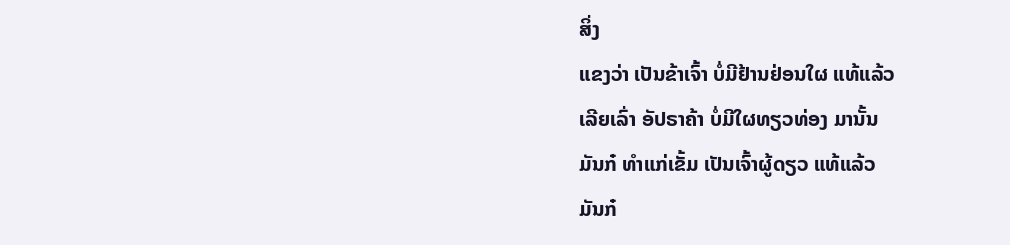ສິ່ງ
ແຂງວ່າ ເປັນຂ້າເຈົ້າ ບໍ່ມີຢ້ານຢ່ອນໃຜ ແທ້ແລ້ວ
ເລີຍເລົ່າ ອັປຣາຄ້າ ບໍ່ມີໃຜທຽວທ່ອງ ມານັ້ນ
ມັນກ໋ ທຳແກ່ເຂັ້ມ ເປັນເຈົ້າຜູ້ດຽວ ແທ້ແລ້ວ
ມັນກ໋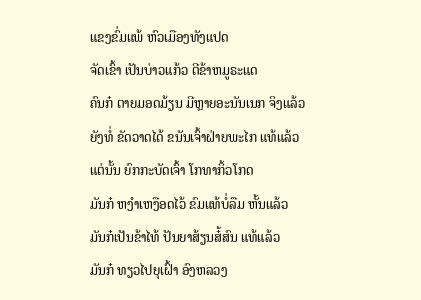ແຂງຂົ່ມແພ້ ຫົວເມືອງທັງແປດ
ຈັດເຂົ້າ ເປັນບ່າວແກ້ວ ຕີຂ້າຫມູຣະແດ
ຄົນກ໋ ຕາຍມອດມ້ຽນ ມີຫຼາຍອະນັນເນກ ຈິງແລ້ວ
ຍັງທໍ່ ຂັດວາດໄດ້ ຂນັນເຈົ້າຝ່າຍພະໄກ ແທ້ແລ້ວ
ແຕ່ນັ້ນ ຍົກກະບັດເຈົ້າ ໂກທາກິ້ວໂກດ
ມັນກ໋ ຫງຳເຫງືອດໄວ້ ຂົມແທ້ບໍ່ລືມ ຫັ້ນແລ້ວ
ມັນກ໋ເປັນຂ້າໄທ້ ປັນຍາສ້ຽນສ໋້ສົນ ແທ້ແລ້ວ
ມັນກ໋ ທຽວໄປຍຸເຝົ້າ ອົງຫລວງ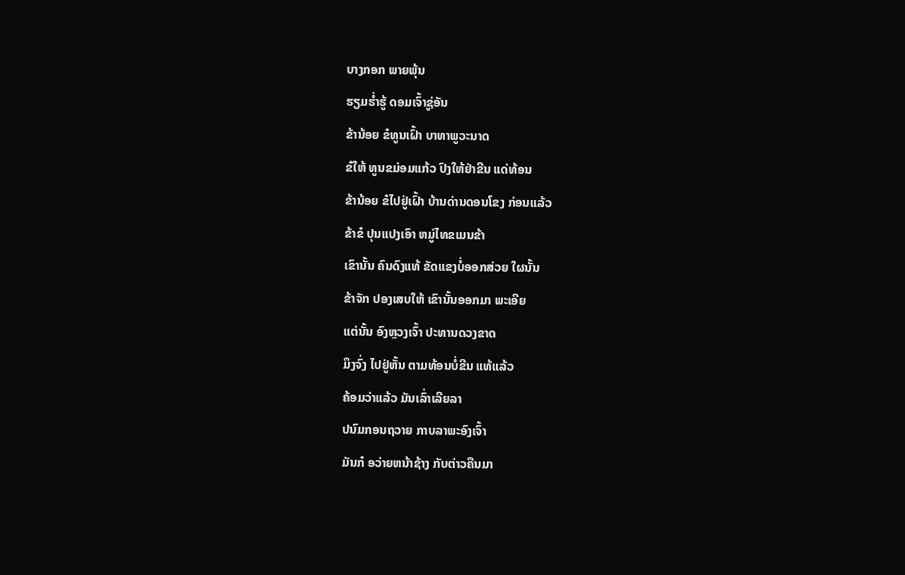ບາງກອກ ພາຍພຸ້ນ
ຮຽມຮ່ຳຮູ້ ດອມເຈົ້າຊູ່ອັນ
ຂ້ານ້ອຍ ຂ໋ທູນເຝົ້າ ບາທາພູວະນາດ
ຂ໋ໃຫ້ ທູນຂມ່ອມແກ້ວ ປົງໃຫ້ຢ່າຂີນ ແດ່ທ້ອນ
ຂ້ານ້ອຍ ຂ໋ໄປຢູ່ເຝົ້າ ບ້ານດ່ານດອນໂຂງ ກ່ອນແລ້ວ
ຂ້າຂ໋ ປຸນແປງເອົາ ຫມູ່ໄທຂເມນຂ້າ
ເຂົານັ້ນ ຄົນດົງແທ້ ຂັດແຂງບໍ່ອອກສ່ວຍ ໃຜນັ້ນ
ຂ້າຈັກ ປອງເສບໃຫ້ ເຂົານັ້ນອອກມາ ພະເອີຍ
ແຕ່ນັ້ນ ອົງຫຼວງເຈົ້າ ປະທານດວງຂາດ
ມຶງຈົ່ງ ໄປຢູ່ຫັ້ນ ຕາມທ້ອນບໍ່ຂີນ ແທ້ແລ້ວ
ຄ້ອມວ່າແລ້ວ ມັນເລົ່າເລີຍລາ
ປນົມກອນຖວາຍ ກາບລາພະອົງເຈົ້າ
ມັນກ໋ ອວ່າຍຫນ້າຊ້າງ ກັບຕ່າວຄືນມາ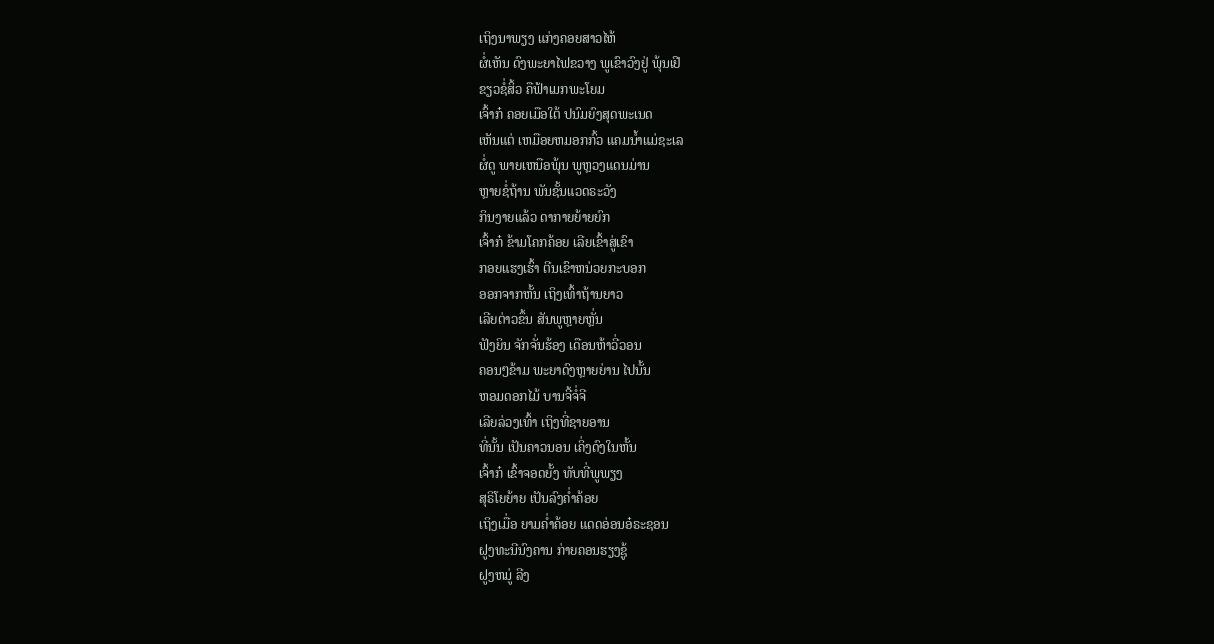ເຖິງນາພຽງ ແກ່ງຄອຍສາວໄຫ້
ຜໍ່ເຫັນ ດົງພະຍາໄຟຂວາງ ພູເຂົາວົງຢູ່ ພຸ້ນເຢີ
ຂຽວຊໍ່ສິ້ວ ຄືຟ້າເມກພະໂຍມ
ເຈົ້າກ໋ ຄອຍເມືອໃຕ້ ປນົມຍົງສຸດພະເນດ
ເຫັນແຕ່ ເຫມືອຍຫມອກກົ້ວ ແຄມນ້ຳແມ່ຊະເລ
ຜໍ່ດູ ພາຍເຫນືອພຸ້ນ ພູຫຼວງແດນມ່ານ
ຫຼາຍຊໍ່ຖ້ານ ພັນຊັ້ນແວດຣະວັງ
ກິນງາຍແລ້ວ ດາກາຍຍ້າຍຍົກ
ເຈົ້າກ໋ ຂ້າມໂຄກຄ້ອຍ ເລີຍເຂົ້າສູ່ເຂົາ
ກອຍແຮງເຮົ້າ ຕີນເຂົາຫນ່ວຍກະບອກ
ອອກຈາກຫັ້ນ ເຖິງເທົ້າຖ້ານຍາວ
ເລີຍຕ່າວຂຶ້ນ ສັນພູຫຼາຍຫຼັ່ນ
ຟັງຍິນ ຈັກຈັ່ນຮ້ອງ ເດືອນຫ້າວີ່ວອນ
ຄອນໆຂ້າມ ພະຍາດົງຫຼາຍຍ່ານ ໄປນັ້ນ
ຫອມດອກໄມ້ ບານຈີ້ຈໍ່ຈີ
ເລີຍລ່ວງເທົ້າ ເຖິງທີ່ຊາຍອານ
ທີ່ນັ້ນ ເປັນຄາວນອນ ເຄິ່ງດົງໃນຫັ້ນ
ເຈົ້າກ໋ ເຂົ້າຈອດຍັ້ງ ທັບທີ່ພູພຽງ
ສຸຣິໂຍຍ້າຍ ເປັນລົງຄ່ຳຄ້ອຍ
ເຖິງເມື່ອ ຍາມຄ່ຳຄ້ອຍ ແດດອ່ອນອ໋ຣະຊອນ
ຝູງທະນີນົງຄານ ກ່າຍຄອນຮຽງຊູ້
ຝູງຫມູ່ ລີງ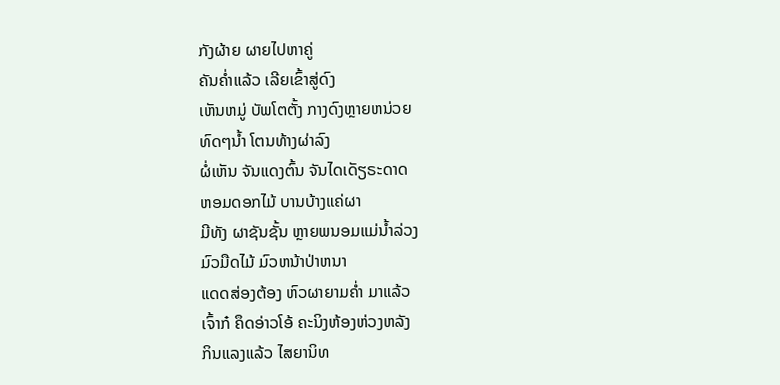ກັງຜ້າຍ ຜາຍໄປຫາຄູ່
ຄັນຄ່ຳແລ້ວ ເລີຍເຂົ້າສູ່ດົງ
ເຫັນຫມູ່ ບັພໂຕຕັ້ງ ກາງດົງຫຼາຍຫນ່ວຍ
ທົດໆນ້ຳ ໂຕນທ້າງຜ່າລົງ
ຜໍ່ເຫັນ ຈັນແດງຕົ້ນ ຈັນໄດເດັຽຣະດາດ
ຫອມດອກໄມ້ ບານບ້າງແຄ່ຜາ
ມີທັງ ຜາຊັນຊັ້ນ ຫຼາຍພນອມແມ່ນ້ຳລ່ວງ
ມົວມືດໄມ້ ມົວຫນ້າປ່າຫນາ
ແດດສ່ອງຕ້ອງ ຫົວຜາຍາມຄ່ຳ ມາແລ້ວ
ເຈົ້າກ໋ ຄຶດອ່າວໂອ້ ຄະນິງຫ້ອງຫ່ວງຫລັງ
ກິນແລງແລ້ວ ໄສຍານິທ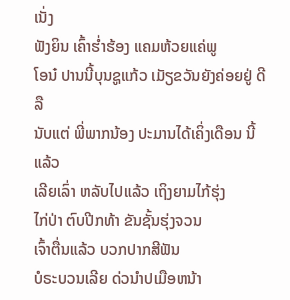ເນັ່ງ
ຟັງຍິນ ເຄົ້າຮ່ຳຮ້ອງ ແຄມຫ້ວຍແຄ່ພູ
ໂອນ໋ ປານນີ້ບຸນຊູແກ້ວ ເມັຽຂວັນຍັງຄ່ອຍຢູ່ ດີລື
ນັບແຕ່ ພີ່ພາກນ້ອງ ປະມານໄດ້ເຄິ່ງເດືອນ ນີ້ແລ້ວ
ເລີຍເລົ່າ ຫລັບໄປແລ້ວ ເຖິງຍາມໄກ້ຮຸ່ງ
ໄກ່ປ່າ ຕົບປີກທ້າ ຂັນຊັ້ນຮຸ່ງຈວນ
ເຈົ້າຕື່ນແລ້ວ ບວກປາກສີຟັນ
ບໍຣະບວນເລີຍ ດ່ວນຳປເມືອຫນ້າ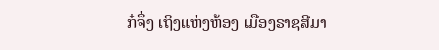ກ໋ຈຶ່ງ ເຖິງແຫ່ງຫ້ອງ ເມືອງຣາຊສີມາ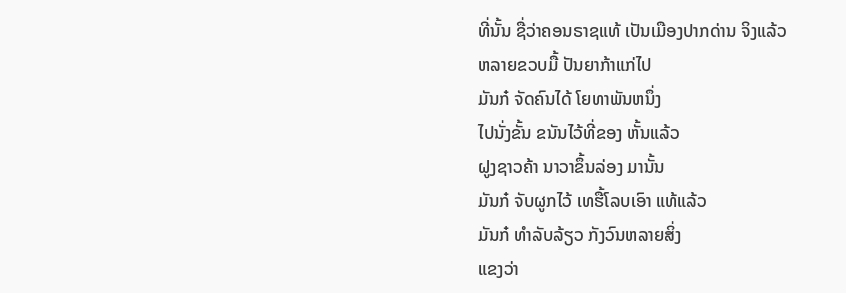ທີ່ນັ້ນ ຊື່ວ່າຄອນຣາຊແທ້ ເປັນເມືອງປາກດ່ານ ຈິງແລ້ວ
ຫລາຍຂວບມື້ ປັນຍາກ້າແກ່ໄປ
ມັນກ໋ ຈັດຄົນໄດ້ ໂຍທາພັນຫນຶ່ງ
ໄປນັ່ງຂັ້ນ ຂນັນໄວ້ທີ່ຂອງ ຫັ້ນແລ້ວ
ຝູງຊາວຄ້າ ນາວາຂຶ້ນລ່ອງ ມານັ້ນ
ມັນກ໋ ຈັບຜູກໄວ້ ເທຮື້ໂລບເອົາ ແທ້ແລ້ວ
ມັນກ໋ ທຳລັບລ້ຽວ ກັງວົນຫລາຍສິ່ງ
ແຂງວ່າ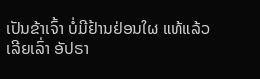ເປັນຂ້າເຈົ້າ ບໍ່ມີຢ້ານຢ່ອນໃຜ ແທ້ແລ້ວ
ເລີຍເລົ່າ ອັປຣາ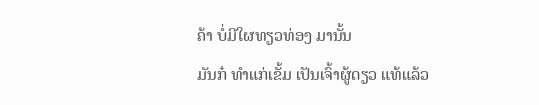ຄ້າ ບໍ່ມີໃຜທຽວທ່ອງ ມານັ້ນ
ມັນກ໋ ທຳແກ່ເຂັ້ມ ເປັນເຈົ້າຜູ້ດຽວ ແທ້ແລ້ວ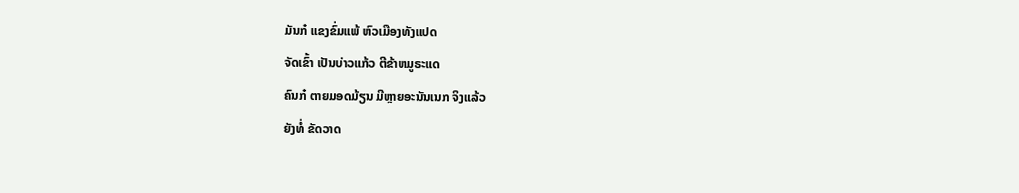ມັນກ໋ ແຂງຂົ່ມແພ້ ຫົວເມືອງທັງແປດ
ຈັດເຂົ້າ ເປັນບ່າວແກ້ວ ຕີຂ້າຫມູຣະແດ
ຄົນກ໋ ຕາຍມອດມ້ຽນ ມີຫຼາຍອະນັນເນກ ຈິງແລ້ວ
ຍັງທໍ່ ຂັດວາດ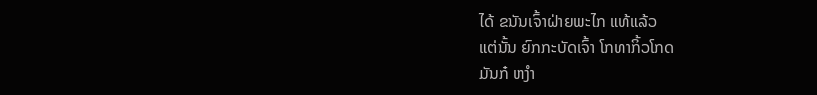ໄດ້ ຂນັນເຈົ້າຝ່າຍພະໄກ ແທ້ແລ້ວ
ແຕ່ນັ້ນ ຍົກກະບັດເຈົ້າ ໂກທາກິ້ວໂກດ
ມັນກ໋ ຫງຳ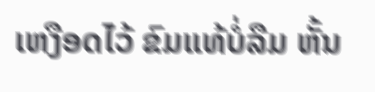ເຫງືອດໄວ້ ຂົມແທ້ບໍ່ລືມ ຫັ້ນ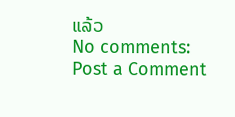ແລ້ວ
No comments:
Post a Comment